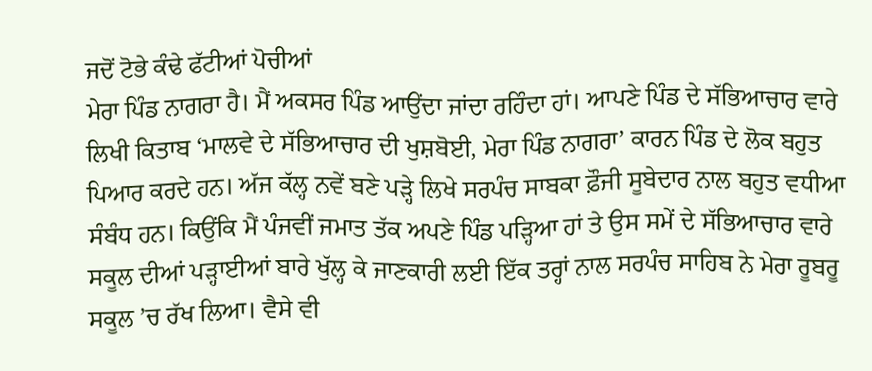ਜਦੋਂ ਟੋਭੇ ਕੰਢੇ ਫੱਟੀਆਂ ਪੋਚੀਆਂ
ਮੇਰਾ ਪਿੰਡ ਨਾਗਰਾ ਹੈ। ਮੈਂ ਅਕਸਰ ਪਿੰਡ ਆਉਂਦਾ ਜਾਂਦਾ ਰਹਿੰਦਾ ਹਾਂ। ਆਪਣੇ ਪਿੰਡ ਦੇ ਸੱਭਿਆਚਾਰ ਵਾਰੇ ਲਿਖੀ ਕਿਤਾਬ ‘ਮਾਲਵੇ ਦੇ ਸੱਭਿਆਚਾਰ ਦੀ ਖੁਸ਼ਬੋਈ, ਮੇਰਾ ਪਿੰਡ ਨਾਗਰਾ’ ਕਾਰਨ ਪਿੰਡ ਦੇ ਲੋਕ ਬਹੁਤ ਪਿਆਰ ਕਰਦੇ ਹਨ। ਅੱਜ ਕੱਲ੍ਹ ਨਵੇਂ ਬਣੇ ਪੜ੍ਹੇ ਲਿਖੇ ਸਰਪੰਚ ਸਾਬਕਾ ਫ਼ੌਜੀ ਸੂਬੇਦਾਰ ਨਾਲ ਬਹੁਤ ਵਧੀਆ ਸੰਬੰਧ ਹਨ। ਕਿਉਂਕਿ ਮੈਂ ਪੰਜਵੀਂ ਜਮਾਤ ਤੱਕ ਅਪਣੇ ਪਿੰਡ ਪੜ੍ਹਿਆ ਹਾਂ ਤੇ ਉਸ ਸਮੇਂ ਦੇ ਸੱਭਿਆਚਾਰ ਵਾਰੇ ਸਕੂਲ ਦੀਆਂ ਪੜ੍ਹਾਈਆਂ ਬਾਰੇ ਖੁੱਲ੍ਹ ਕੇ ਜਾਣਕਾਰੀ ਲਈ ਇੱਕ ਤਰ੍ਹਾਂ ਨਾਲ ਸਰਪੰਚ ਸਾਹਿਬ ਨੇ ਮੇਰਾ ਰੂਬਰੂ ਸਕੂਲ ’ਚ ਰੱਖ ਲਿਆ। ਵੈਸੇ ਵੀ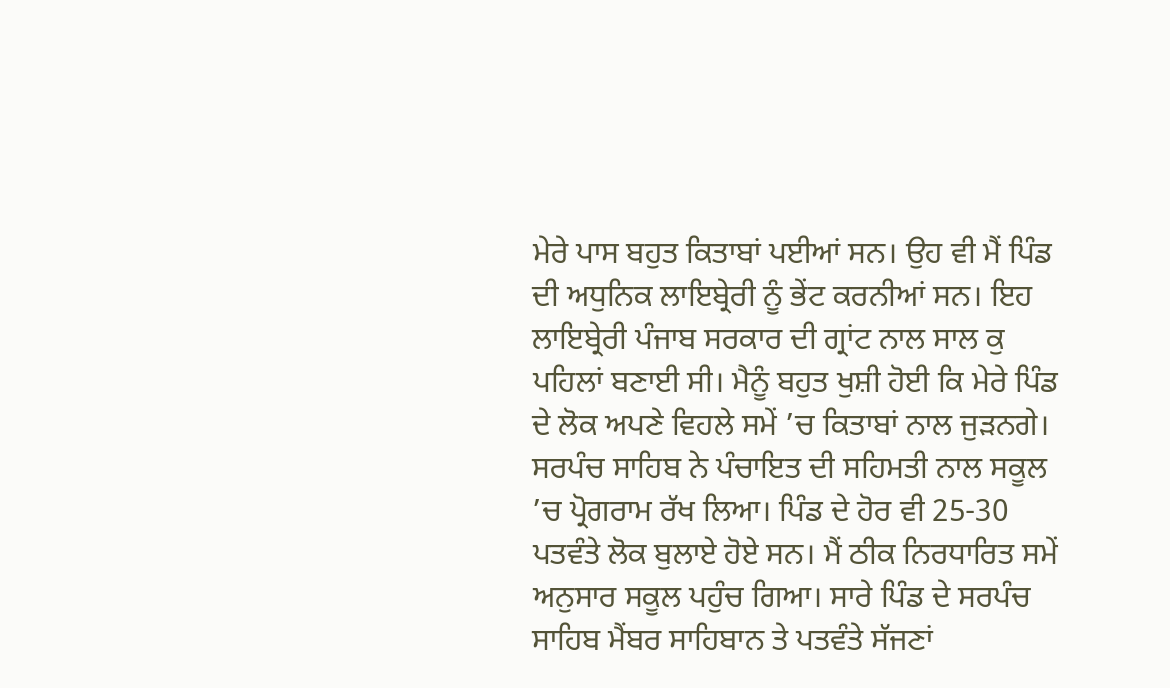ਮੇਰੇ ਪਾਸ ਬਹੁਤ ਕਿਤਾਬਾਂ ਪਈਆਂ ਸਨ। ਉਹ ਵੀ ਮੈਂ ਪਿੰਡ ਦੀ ਅਧੁਨਿਕ ਲਾਇਬ੍ਰੇਰੀ ਨੂੰ ਭੇਂਟ ਕਰਨੀਆਂ ਸਨ। ਇਹ ਲਾਇਬ੍ਰੇਰੀ ਪੰਜਾਬ ਸਰਕਾਰ ਦੀ ਗ੍ਰਾਂਟ ਨਾਲ ਸਾਲ ਕੁ ਪਹਿਲਾਂ ਬਣਾਈ ਸੀ। ਮੈਨੂੰ ਬਹੁਤ ਖੁਸ਼ੀ ਹੋਈ ਕਿ ਮੇਰੇ ਪਿੰਡ ਦੇ ਲੋਕ ਅਪਣੇ ਵਿਹਲੇ ਸਮੇਂ ’ਚ ਕਿਤਾਬਾਂ ਨਾਲ ਜੁੜਨਗੇ।
ਸਰਪੰਚ ਸਾਹਿਬ ਨੇ ਪੰਚਾਇਤ ਦੀ ਸਹਿਮਤੀ ਨਾਲ ਸਕੂਲ ’ਚ ਪ੍ਰੋਗਰਾਮ ਰੱਖ ਲਿਆ। ਪਿੰਡ ਦੇ ਹੋਰ ਵੀ 25-30 ਪਤਵੰਤੇ ਲੋਕ ਬੁਲਾਏ ਹੋਏ ਸਨ। ਮੈਂ ਠੀਕ ਨਿਰਧਾਰਿਤ ਸਮੇਂ ਅਨੁਸਾਰ ਸਕੂਲ ਪਹੁੰਚ ਗਿਆ। ਸਾਰੇ ਪਿੰਡ ਦੇ ਸਰਪੰਚ ਸਾਹਿਬ ਮੈਂਬਰ ਸਾਹਿਬਾਨ ਤੇ ਪਤਵੰਤੇ ਸੱਜਣਾਂ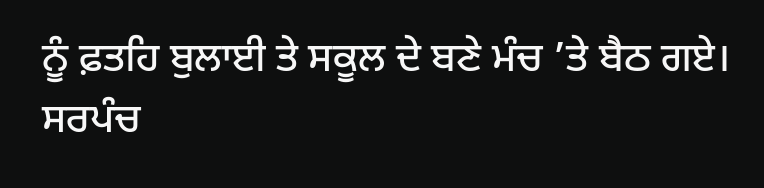ਨੂੰ ਫ਼ਤਹਿ ਬੁਲਾਈ ਤੇ ਸਕੂਲ ਦੇ ਬਣੇ ਮੰਚ ’ਤੇ ਬੈਠ ਗਏ। ਸਰਪੰਚ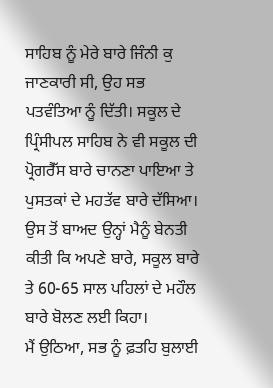ਸਾਹਿਬ ਨੂੰ ਮੇਰੇ ਬਾਰੇ ਜਿੰਨੀ ਕੁ ਜਾਣਕਾਰੀ ਸੀ, ਉਹ ਸਭ ਪਤਵੰਤਿਆ ਨੂੰ ਦਿੱਤੀ। ਸਕੂਲ ਦੇ ਪ੍ਰਿੰਸੀਪਲ ਸਾਹਿਬ ਨੇ ਵੀ ਸਕੂਲ ਦੀ ਪ੍ਰੋਗਰੈੱਸ ਬਾਰੇ ਚਾਨਣਾ ਪਾਇਆ ਤੇ ਪੁਸਤਕਾਂ ਦੇ ਮਹਤੱਵ ਬਾਰੇ ਦੱਸਿਆ। ਉਸ ਤੋਂ ਬਾਅਦ ਉਨ੍ਹਾਂ ਮੈਨੂੰ ਬੇਨਤੀ ਕੀਤੀ ਕਿ ਅਪਣੇ ਬਾਰੇ, ਸਕੂਲ ਬਾਰੇ ਤੇ 60-65 ਸਾਲ ਪਹਿਲਾਂ ਦੇ ਮਹੌਲ ਬਾਰੇ ਬੋਲਣ ਲਈ ਕਿਹਾ।
ਮੈਂ ਉਠਿਆ, ਸਭ ਨੂੰ ਫ਼ਤਹਿ ਬੁਲਾਈ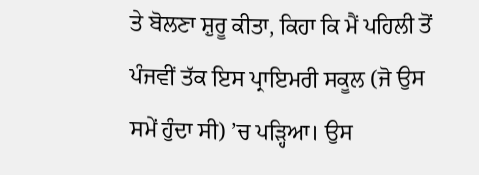ਤੇ ਬੋਲਣਾ ਸ਼ੁਰੂ ਕੀਤਾ, ਕਿਹਾ ਕਿ ਮੈਂ ਪਹਿਲੀ ਤੋਂ ਪੰਜਵੀਂ ਤੱਕ ਇਸ ਪ੍ਰਾਇਮਰੀ ਸਕੂਲ (ਜੋ ਉਸ ਸਮੇਂ ਹੁੰਦਾ ਸੀ) ’ਚ ਪੜ੍ਹਿਆ। ਉਸ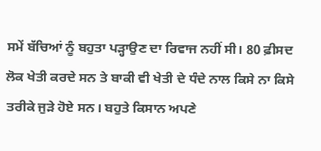ਸਮੇਂ ਬੱਚਿਆਂ ਨੂੰ ਬਹੁਤਾ ਪੜ੍ਹਾਉਣ ਦਾ ਰਿਵਾਜ ਨਹੀਂ ਸੀ। 80 ਫ਼ੀਸਦ ਲੋਕ ਖੇਤੀ ਕਰਦੇ ਸਨ ਤੇ ਬਾਕੀ ਵੀ ਖੇਤੀ ਦੇ ਧੰਦੇ ਨਾਲ ਕਿਸੇ ਨਾ ਕਿਸੇ ਤਰੀਕੇ ਜੁੜੇ ਹੋਏ ਸਨ। ਬਹੁਤੇ ਕਿਸਾਨ ਅਪਣੇ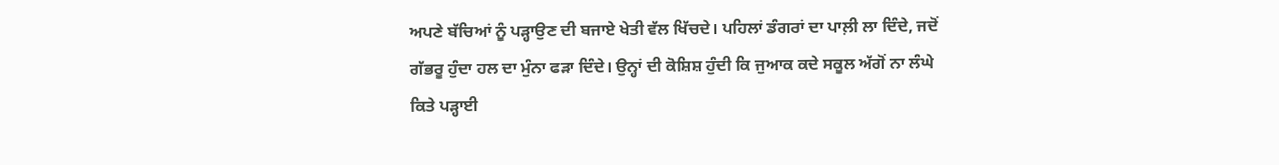ਅਪਣੇ ਬੱਚਿਆਂ ਨੂੰ ਪੜ੍ਹਾਉਣ ਦੀ ਬਜਾਏ ਖੇਤੀ ਵੱਲ ਖਿੱਚਦੇ। ਪਹਿਲਾਂ ਡੰਗਰਾਂ ਦਾ ਪਾਲ਼ੀ ਲਾ ਦਿੰਦੇ, ਜਦੋਂ ਗੱਭਰੂ ਹੁੰਦਾ ਹਲ ਦਾ ਮੁੰਨਾ ਫੜਾ ਦਿੰਦੇ। ਉਨ੍ਹਾਂ ਦੀ ਕੋਸ਼ਿਸ਼ ਹੁੰਦੀ ਕਿ ਜੁਆਕ ਕਦੇ ਸਕੂਲ ਅੱਗੋਂ ਨਾ ਲੰਘੇ ਕਿਤੇ ਪੜ੍ਹਾਈ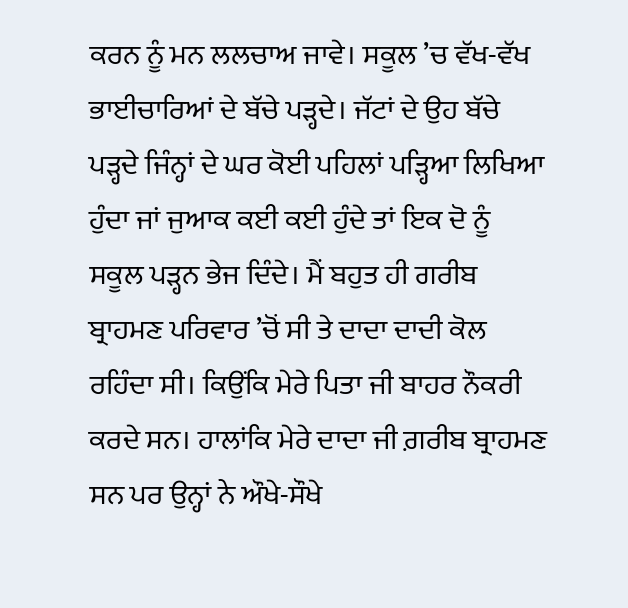ਕਰਨ ਨੂੰ ਮਨ ਲਲਚਾਅ ਜਾਵੇ। ਸਕੂਲ ’ਚ ਵੱਖ-ਵੱਖ ਭਾਈਚਾਰਿਆਂ ਦੇ ਬੱਚੇ ਪੜ੍ਹਦੇ। ਜੱਟਾਂ ਦੇ ਉਹ ਬੱਚੇ ਪੜ੍ਹਦੇ ਜਿੰਨ੍ਹਾਂ ਦੇ ਘਰ ਕੋਈ ਪਹਿਲਾਂ ਪੜ੍ਹਿਆ ਲਿਖਿਆ ਹੁੰਦਾ ਜਾਂ ਜੁਆਕ ਕਈ ਕਈ ਹੁੰਦੇ ਤਾਂ ਇਕ ਦੋ ਨੂੰ ਸਕੂਲ ਪੜ੍ਹਨ ਭੇਜ ਦਿੰਦੇ। ਮੈਂ ਬਹੁਤ ਹੀ ਗਰੀਬ ਬ੍ਰਾਹਮਣ ਪਰਿਵਾਰ ’ਚੋਂ ਸੀ ਤੇ ਦਾਦਾ ਦਾਦੀ ਕੋਲ ਰਹਿੰਦਾ ਸੀ। ਕਿਉਂਕਿ ਮੇਰੇ ਪਿਤਾ ਜੀ ਬਾਹਰ ਨੌਕਰੀ ਕਰਦੇ ਸਨ। ਹਾਲਾਂਕਿ ਮੇਰੇ ਦਾਦਾ ਜੀ ਗ਼ਰੀਬ ਬ੍ਰਾਹਮਣ ਸਨ ਪਰ ਉਨ੍ਹਾਂ ਨੇ ਔਖੇ-ਸੌਖੇ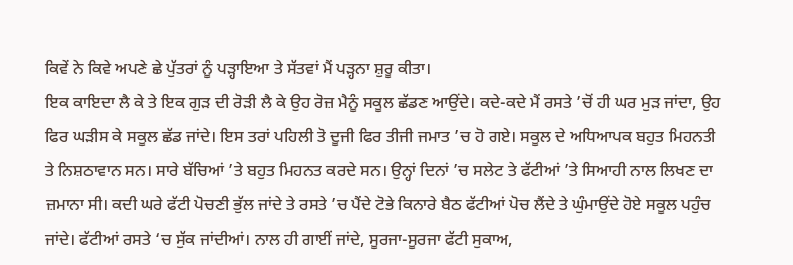ਕਿਵੇਂ ਨੇ ਕਿਵੇ ਅਪਣੇ ਛੇ ਪੁੱਤਰਾਂ ਨੂੰ ਪੜ੍ਹਾਇਆ ਤੇ ਸੱਤਵਾਂ ਮੈਂ ਪੜ੍ਹਨਾ ਸ਼ੁਰੂ ਕੀਤਾ।
ਇਕ ਕਾਇਦਾ ਲੈ ਕੇ ਤੇ ਇਕ ਗੁੜ ਦੀ ਰੋੜੀ ਲੈ ਕੇ ਉਹ ਰੋਜ਼ ਮੈਨੂੰ ਸਕੂਲ ਛੱਡਣ ਆਉਂਦੇ। ਕਦੇ-ਕਦੇ ਮੈਂ ਰਸਤੇ ’ਚੋਂ ਹੀ ਘਰ ਮੁੜ ਜਾਂਦਾ, ਉਹ ਫਿਰ ਘੜੀਸ ਕੇ ਸਕੂਲ ਛੱਡ ਜਾਂਦੇ। ਇਸ ਤਰਾਂ ਪਹਿਲੀ ਤੋ ਦੂਜੀ ਫਿਰ ਤੀਜੀ ਜਮਾਤ ’ਚ ਹੋ ਗਏ। ਸਕੂਲ ਦੇ ਅਧਿਆਪਕ ਬਹੁਤ ਮਿਹਨਤੀ ਤੇ ਨਿਸ਼ਠਾਵਾਨ ਸਨ। ਸਾਰੇ ਬੱਚਿਆਂ ’ਤੇ ਬਹੁਤ ਮਿਹਨਤ ਕਰਦੇ ਸਨ। ਉਨ੍ਹਾਂ ਦਿਨਾਂ ’ਚ ਸਲੇਟ ਤੇ ਫੱਟੀਆਂ ’ਤੇ ਸਿਆਹੀ ਨਾਲ ਲਿਖਣ ਦਾ ਜ਼ਮਾਨਾ ਸੀ। ਕਦੀ ਘਰੇ ਫੱਟੀ ਪੋਚਣੀ ਭੁੱਲ ਜਾਂਦੇ ਤੇ ਰਸਤੇ ’ਚ ਪੈਂਦੇ ਟੋਭੇ ਕਿਨਾਰੇ ਬੈਠ ਫੱਟੀਆਂ ਪੋਚ ਲੈਂਦੇ ਤੇ ਘੁੰਮਾਉਂਦੇ ਹੋਏ ਸਕੂਲ ਪਹੁੰਚ ਜਾਂਦੇ। ਫੱਟੀਆਂ ਰਸਤੇ ‘ਚ ਸੁੱਕ ਜਾਂਦੀਆਂ। ਨਾਲ ਹੀ ਗਾਈਂ ਜਾਂਦੇ, ਸੂਰਜਾ-ਸੂਰਜਾ ਫੱਟੀ ਸੁਕਾਅ,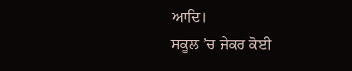ਆਦਿ।
ਸਕੂਲ ’ਚ ਜੇਕਰ ਕੋਈ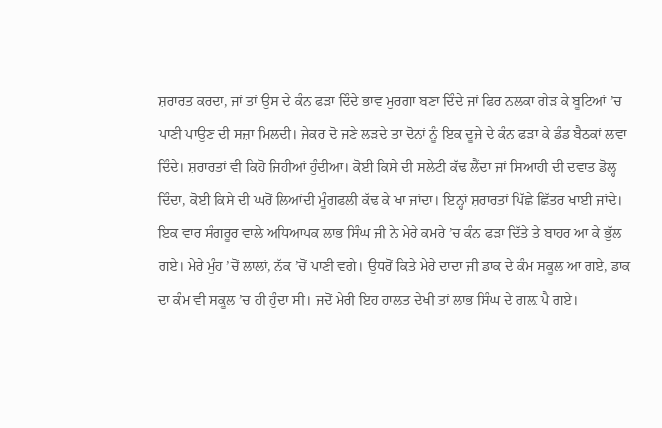ਸ਼ਰਾਰਤ ਕਰਦਾ, ਜਾਂ ਤਾਂ ਉਸ ਦੇ ਕੰਨ ਫੜਾ ਦਿੰਦੇ ਭਾਵ ਮੁਰਗਾ ਬਣਾ ਦਿੰਦੇ ਜਾਂ ਫਿਰ ਨਲਕਾ ਗੇੜ ਕੇ ਬੂਟਿਆਂ ’ਚ ਪਾਣੀ ਪਾਉਣ ਦੀ ਸਜ਼ਾ ਮਿਲਦੀ। ਜੇਕਰ ਦੋ ਜਣੇ ਲੜਦੇ ਤਾ ਦੋਨਾਂ ਨੂੰ ਇਕ ਦੂਜੇ ਦੇ ਕੰਨ ਫੜਾ ਕੇ ਡੰਡ ਬੈਠਕਾਂ ਲਵਾ ਦਿੰਦੇ। ਸ਼ਰਾਰਤਾਂ ਵੀ ਕਿਹੋ ਜਿਹੀਆਂ ਹੁੰਦੀਆ। ਕੋਈ ਕਿਸੇ ਦੀ ਸਲੇਟੀ ਕੱਢ ਲੈਂਦਾ ਜਾਂ ਸਿਆਹੀ ਦੀ ਦਵਾਤ ਡੋਲ੍ਹ ਦਿੰਦਾ, ਕੋਈ ਕਿਸੇ ਦੀ ਘਰੋਂ ਲਿਆਂਦੀ ਮੂੰਗਫਲੀ ਕੱਢ ਕੇ ਖਾ ਜਾਂਦਾ। ਇਨ੍ਹਾਂ ਸ਼ਰਾਰਤਾਂ ਪਿੱਛੇ ਛਿੱਤਰ ਖਾਈ ਜਾਂਦੇ। ਇਕ ਵਾਰ ਸੰਗਰੂਰ ਵਾਲੇ ਅਧਿਆਪਕ ਲਾਭ ਸਿੰਘ ਜੀ ਨੇ ਮੇਰੇ ਕਮਰੇ ’ਚ ਕੰਨ ਫੜਾ ਦਿੱਤੇ ਤੇ ਬਾਹਰ ਆ ਕੇ ਭੁੱਲ ਗਏ। ਮੇਰੇ ਮੁੰਹ ’ਚੋਂ ਲਾਲਾਂ, ਨੱਕ ’ਚੋਂ ਪਾਣੀ ਵਗੇ। ਉਧਰੋਂ ਕਿਤੇ ਮੇਰੇ ਦਾਦਾ ਜੀ ਡਾਕ ਦੇ ਕੰਮ ਸਕੂਲ ਆ ਗਏ, ਡਾਕ ਦਾ ਕੰਮ ਵੀ ਸਕੂਲ ’ਚ ਹੀ ਹੁੰਦਾ ਸੀ। ਜਦੋਂ ਮੇਰੀ ਇਹ ਹਾਲਤ ਦੇਖੀ ਤਾਂ ਲਾਭ ਸਿੰਘ ਦੇ ਗਲ਼ ਪੈ ਗਏ।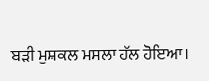ਬੜੀ ਮੁਸ਼ਕਲ ਮਸਲਾ ਹੱਲ ਹੋਇਆ।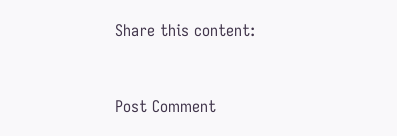Share this content:



Post Comment